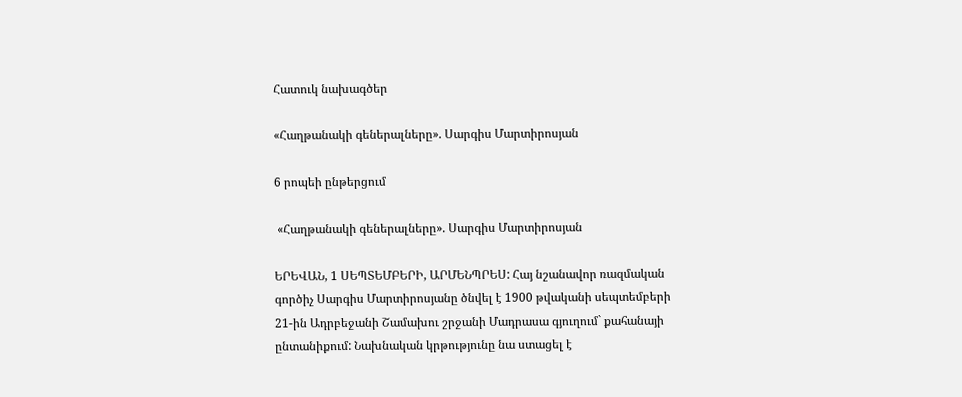Հատուկ նախագծեր

«Հաղթանակի գեներալները». Սարգիս Մարտիրոսյան

6 րոպեի ընթերցում

 «Հաղթանակի գեներալները». Սարգիս Մարտիրոսյան

ԵՐԵՎԱՆ, 1 ՍԵՊՏԵՄԲԵՐԻ, ԱՐՄԵՆՊՐԵՍ: Հայ նշանավոր ռազմական գործիչ Սարգիս Մարտիրոսյանը ծնվել է 1900 թվականի սեպտեմբերի 21-ին Ադրբեջանի Շամախու շրջանի Մադրասա գյուղում` քահանայի ընտանիքում: Նախնական կրթությունը նա ստացել է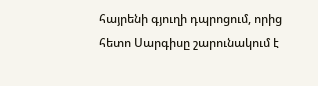հայրենի գյուղի դպրոցում, որից հետո Սարգիսը շարունակում է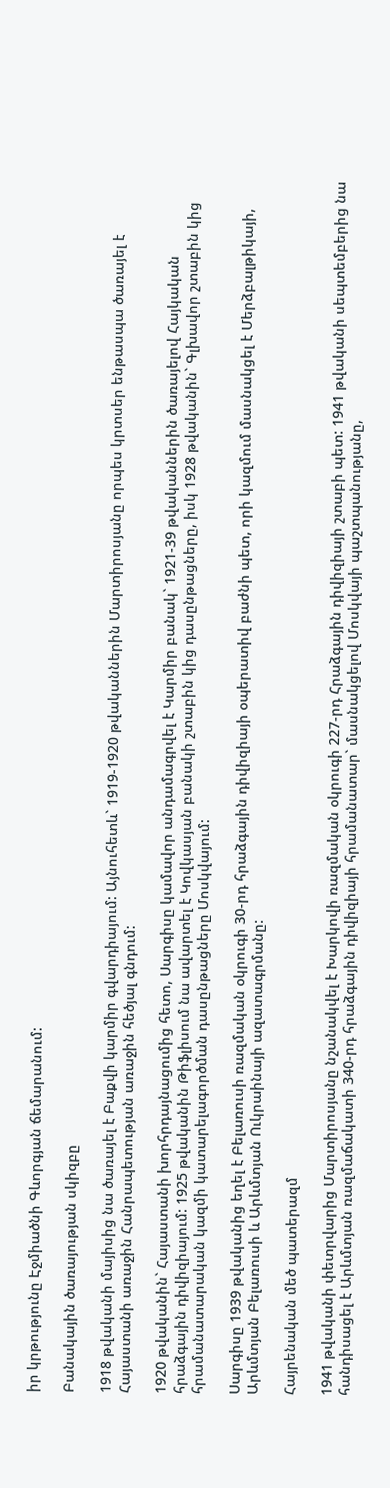իր կրթությունը Էջմիածնի Գևորգյան ճեմարանում:

Բանակային ծառայության սկիզբը

1918 թվականի մայիսից նա ծառայել է Բաքվի կարմիր գվարդիայում: Այնուհետև` 1919-1920 թվականներին Մարտիրոսյանը որպես կրտսեր ենթասպա ծառայել է Հայաստանի առաջին Հանրապետության առաջին հեծյալ գնդում:

1920 թվականին` Հայաստանի խորհրդայնացումից հետո, Սարգիսը կամավոր անդամագրվել է Կարմիր բանակ` 1921-39 թվականներին ծառայելով Հայկական հրաձգային դիվիզիայում: 1925 թվականին Թիֆլիսում նա ավարտել է Կովկասյան բանակի շտաբին կից դասընթացները, իսկ 1928 թվականին` Գլխավոր շտաբին կից հրամանատարական կազմի կատարելագործման դասընթացները Մոսկվայում:

Սարգիսը 1939 թվականից եղել է Բելառուսի ռազմական օկրուգի 30-րդ հրաձգային դիվիզիայի օպերատիվ բաժնի պետ, որի կազմում մասնակցել է Մերձբալթիկայի, Արևմտյան Բելառուսի և Արևմտյան Ուկրաինայի ազատագրմանը:

Հայրենական մեծ պատերազմ

1941 թվականի փետրվարից Մարտիրոսյանը նշանակվել է Խարկովի ռազմական օկրուգի 227-րդ Հրաձգային դիվիզիայի շտաբի պետ: 1941 թվականի սեպտեմբերից նա հանդիսացել է Արևմտյան ռազմաճակատի 340-րդ հրաձգային դիվիզիայի հրամանատար` մասնակցելով Մոսկվայի պաշտպանությանը,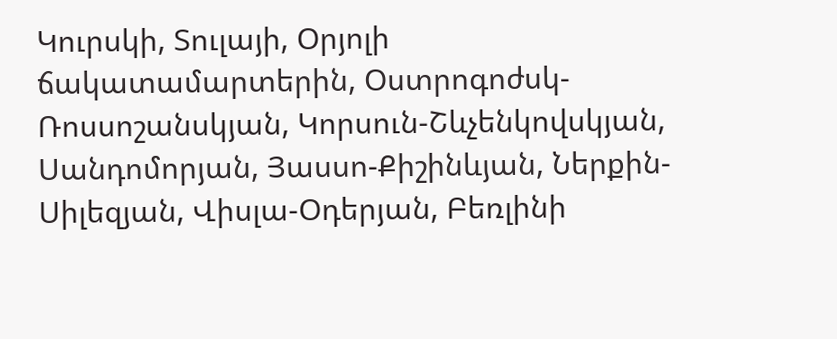Կուրսկի, Տուլայի, Օրյոլի ճակատամարտերին, Օստրոգոժսկ-Ռոսսոշանսկյան, Կորսուն-Շևչենկովսկյան, Սանդոմորյան, Յասսո-Քիշինևյան, Ներքին-Սիլեզյան, Վիսլա-Օդերյան, Բեռլինի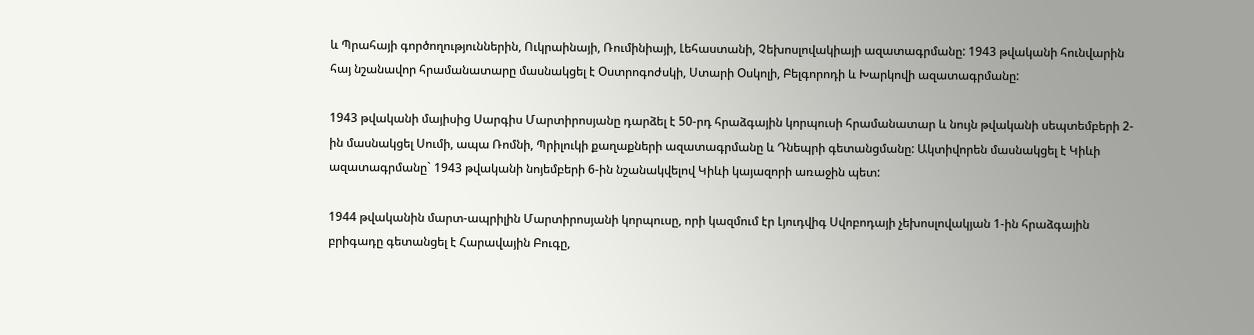և Պրահայի գործողություններին, Ուկրաինայի, Ռումինիայի, Լեհաստանի, Չեխոսլովակիայի ազատագրմանը: 1943 թվականի հունվարին հայ նշանավոր հրամանատարը մասնակցել է Օստրոգոժսկի, Ստարի Օսկոլի, Բելգորոդի և Խարկովի ազատագրմանը:

1943 թվականի մայիսից Սարգիս Մարտիրոսյանը դարձել է 50-րդ հրաձգային կորպուսի հրամանատար և նույն թվականի սեպտեմբերի 2-ին մասնակցել Սումի, ապա Ռոմնի, Պրիլուկի քաղաքների ազատագրմանը և Դնեպրի գետանցմանը: Ակտիվորեն մասնակցել է Կիևի ազատագրմանը` 1943 թվականի նոյեմբերի 6-ին նշանակվելով Կիևի կայազորի առաջին պետ:

1944 թվականին մարտ-ապրիլին Մարտիրոսյանի կորպուսը, որի կազմում էր Լյուդվիգ Սվոբոդայի չեխոսլովակյան 1-ին հրաձգային բրիգադը գետանցել է Հարավային Բուգը,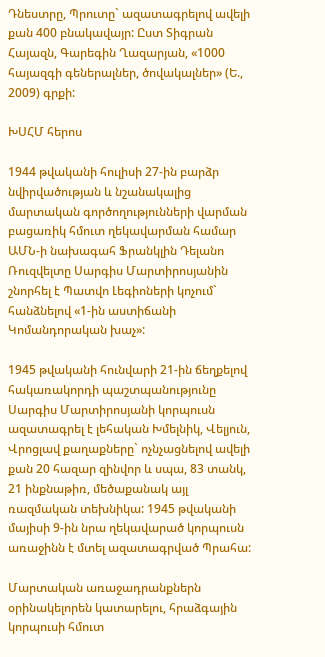Դնեստրը, Պրուտը` ազատագրելով ավելի քան 400 բնակավայր: Ըստ Տիգրան Հայազն, Գարեգին Ղազարյան, «1000 հայազգի գեներալներ, ծովակալներ» (Ե., 2009) գրքի:

ԽՍՀՄ հերոս

1944 թվականի հուլիսի 27-ին բարձր նվիրվածության և նշանակալից մարտական գործողությունների վարման բացառիկ հմուտ ղեկավարման համար ԱՄՆ-ի նախագահ Ֆրանկլին Դելանո Ռուզվելտը Սարգիս Մարտիրոսյանին շնորհել է Պատվո Լեգիոների կոչում` հանձնելով «1-ին աստիճանի Կոմանդորական խաչ»:

1945 թվականի հունվարի 21-ին ճեղքելով հակառակորդի պաշտպանությունը Սարգիս Մարտիրոսյանի կորպուսն ազատագրել է լեհական Խմելնիկ, Վելյուն, Վրոցլավ քաղաքները` ոչնչացնելով ավելի քան 20 հազար զինվոր և սպա, 83 տանկ, 21 ինքնաթիռ, մեծաքանակ այլ ռազմական տեխնիկա: 1945 թվականի մայիսի 9-ին նրա ղեկավարած կորպուսն առաջինն է մտել ազատագրված Պրահա:

Մարտական առաջադրանքներն օրինակելորեն կատարելու, հրաձգային կորպուսի հմուտ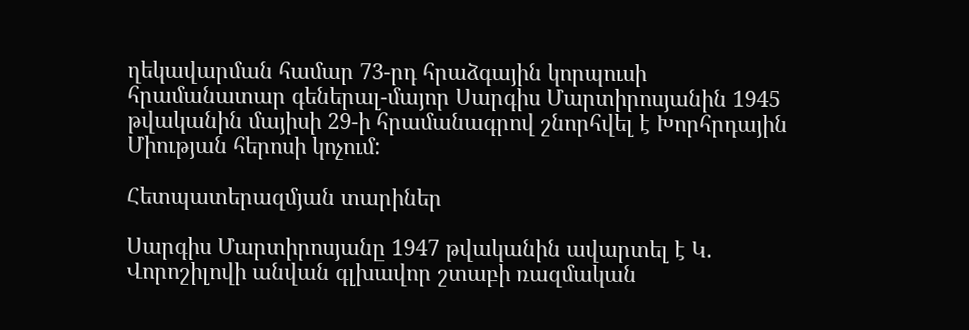ղեկավարման համար 73-րդ հրաձգային կորպուսի հրամանատար գեներալ-մայոր Սարգիս Մարտիրոսյանին 1945 թվականին մայիսի 29-ի հրամանագրով շնորհվել է Խորհրդային Միության հերոսի կոչում:

Հետպատերազմյան տարիներ

Սարգիս Մարտիրոսյանը 1947 թվականին ավարտել է Կ. Վորոշիլովի անվան գլխավոր շտաբի ռազմական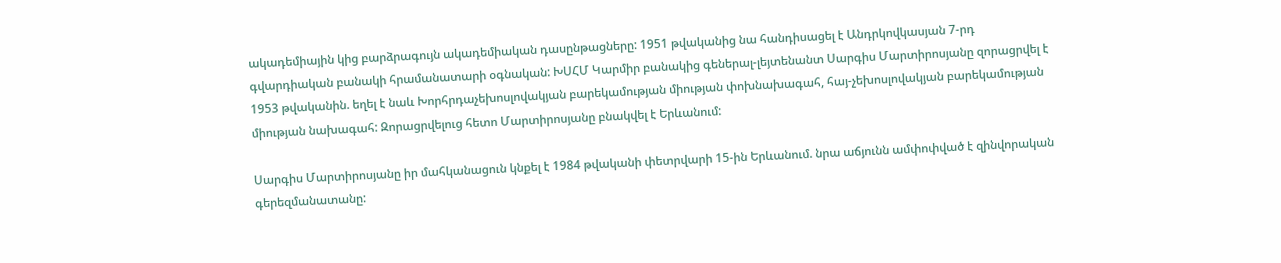ակադեմիային կից բարձրագույն ակադեմիական դասընթացները: 1951 թվականից նա հանդիսացել է Անդրկովկասյան 7-րդ գվարդիական բանակի հրամանատարի օգնական: ԽՍՀՄ Կարմիր բանակից գեներալ-լեյտենանտ Սարգիս Մարտիրոսյանը զորացրվել է 1953 թվականին. եղել է նաև Խորհրդաչեխոսլովակյան բարեկամության միության փոխնախագահ, հայ-չեխոսլովակյան բարեկամության միության նախագահ: Զորացրվելուց հետո Մարտիրոսյանը բնակվել է Երևանում:

Սարգիս Մարտիրոսյանը իր մահկանացուն կնքել է 1984 թվականի փետրվարի 15-ին Երևանում. նրա աճյունն ամփոփված է զինվորական գերեզմանատանը: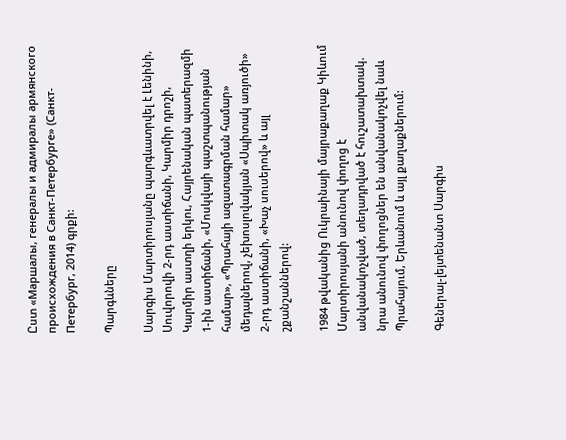Ըստ «Маршалы, генералы и адмиралы армянского происхождения в Санкт-Петербурге» (Санкт-Петербург, 2014) գրքի:

Պարգևները

Սարգիս Մարտիրոսյանը պարգևատրվել է Լենինի, Սուվորովի 2-րդ աստիճանի, Կարմիր դրոշի, Կարմիր աստղի երկու, Հայրենական պատերազմի 1-ին աստիճանի, «Մոսկվայի պաշտպանության համար», «Պրահայի ազատագրման համար» մեդալներով, չեխոսլովակյան «Սպիտակ առյուծի» 2-րդ աստիճանի, «Խաչ սուսերով» և այլ շքանշաններով:

1984 թվականից Ուկրաինայի մայրաքաղաք Կիևում Մարտիրոսյանի անունով փողոց է անվանակոչված, տեղադրված է հուշատախտակ. նրա անունով փողոցներ են անվանակոչվել նաև Պրահայում, Երևանում և այլ քաղաքներում:

Գեներալ-լեյտենանտ Սարգիս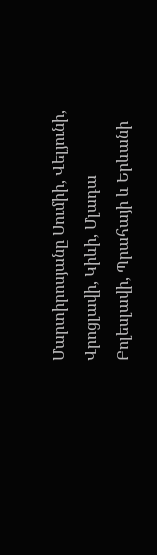Մարտիրոսյանը Սումիի, Վելյունի, Վրոցլավի, Կիևի, Մլադա Բոլեսլավի, Պրահայի և Երևանի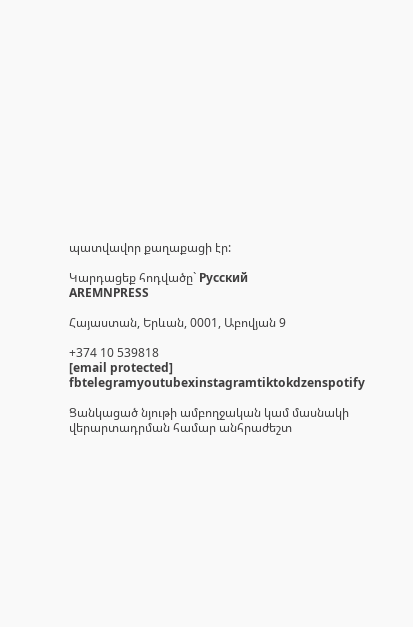պատվավոր քաղաքացի էր:

Կարդացեք հոդվածը` Русский
AREMNPRESS

Հայաստան, Երևան, 0001, Աբովյան 9

+374 10 539818
[email protected]
fbtelegramyoutubexinstagramtiktokdzenspotify

Ցանկացած նյութի ամբողջական կամ մասնակի վերարտադրման համար անհրաժեշտ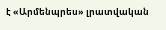է «Արմենպրես» լրատվական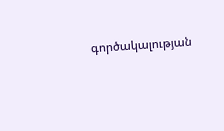գործակալության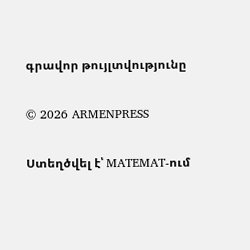գրավոր թույլտվությունը

© 2026 ARMENPRESS

Ստեղծվել է՝ MATEMAT-ում